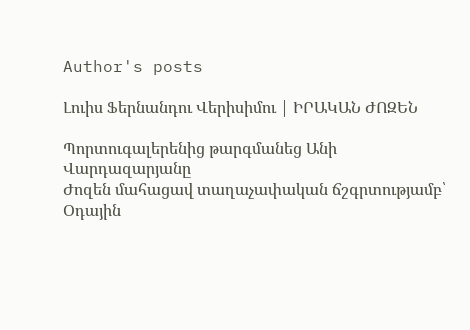Author's posts

Լուիս Ֆերնանդու Վերիսիմու | ԻՐԱԿԱՆ ԺՈԶԵՆ

Պորտուգալերենից թարգմանեց Անի Վարդազարյանը
Ժոզեն մահացավ տաղաչափական ճշգրտությամբ՝ Օդային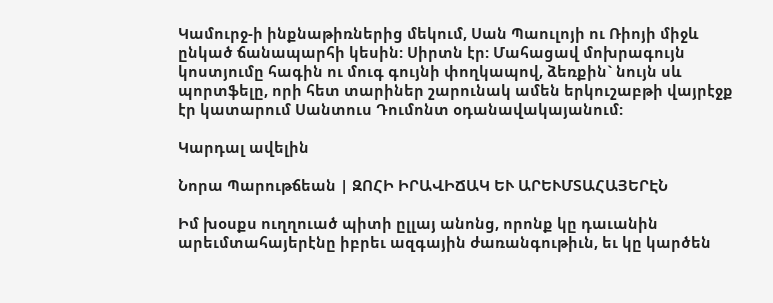Կամուրջ-ի ինքնաթիռներից մեկում, Սան Պաուլոյի ու Ռիոյի միջև ընկած ճանապարհի կեսին: Սիրտն էր: Մահացավ մոխրագույն կոստյումը հագին ու մուգ գույնի փողկապով, ձեռքին` նույն սև պորտֆելը, որի հետ տարիներ շարունակ ամեն երկուշաբթի վայրէջք էր կատարում Սանտուս Դումոնտ օդանավակայանում:

Կարդալ ավելին

Նորա Պարութճեան | ԶՈՀԻ ԻՐԱՎԻՃԱԿ ԵՒ ԱՐԵՒՄՏԱՀԱՅԵՐԷՆ

Իմ խօսքս ուղղուած պիտի ըլլայ անոնց, որոնք կը դաւանին արեւմտահայերէնը իբրեւ ազգային ժառանգութիւն, եւ կը կարծեն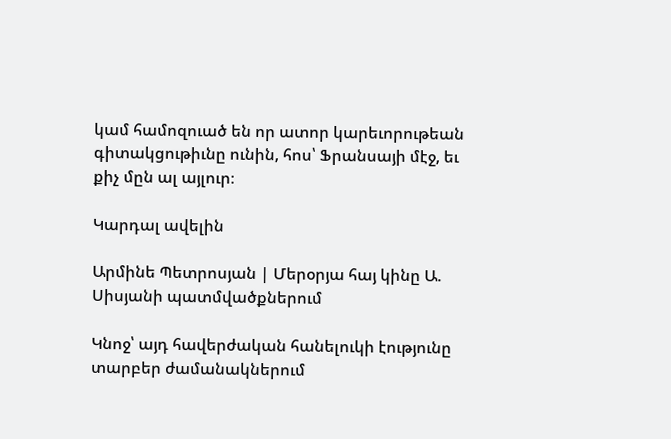կամ համոզուած են որ ատոր կարեւորութեան գիտակցութիւնը ունին, հոս՝ Ֆրանսայի մէջ, եւ քիչ մըն ալ այլուր։

Կարդալ ավելին

Արմինե Պետրոսյան | Մերօրյա հայ կինը Ա. Սիսյանի պատմվածքներում

Կնոջ՝ այդ հավերժական հանելուկի էությունը տարբեր ժամանակներում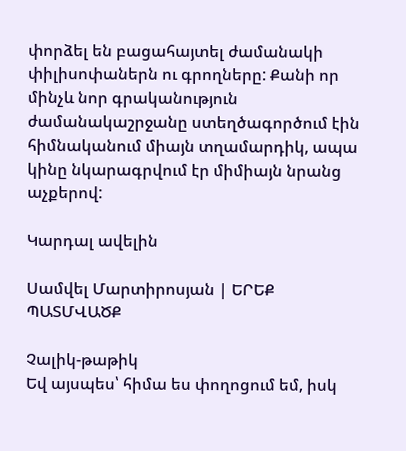փորձել են բացահայտել ժամանակի փիլիսոփաներն ու գրողները: Քանի որ մինչև նոր գրականություն ժամանակաշրջանը ստեղծագործում էին հիմնականում միայն տղամարդիկ, ապա կինը նկարագրվում էր միմիայն նրանց աչքերով:

Կարդալ ավելին

Սամվել Մարտիրոսյան | ԵՐԵՔ ՊԱՏՄՎԱԾՔ

Չալիկ-թաթիկ
Եվ այսպես՝ հիմա ես փողոցում եմ, իսկ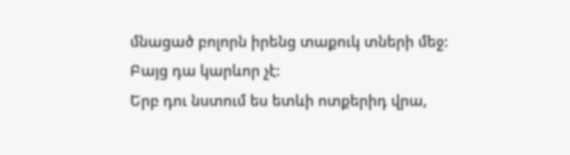մնացած բոլորն իրենց տաքուկ տների մեջ:
Բայց դա կարևոր չէ:
Երբ դու նստում ես ետևի ոտքերիդ վրա,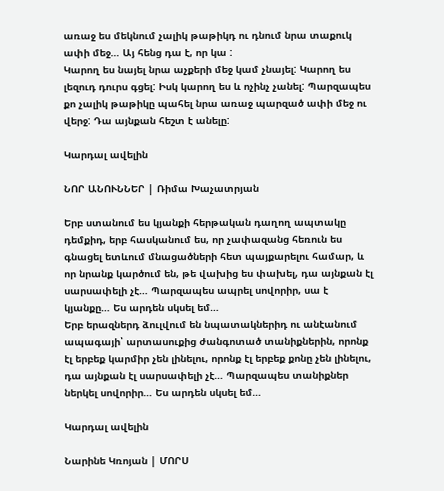առաջ ես մեկնում չալիկ թաթիկդ ու դնում նրա տաքուկ ափի մեջ… Այ հենց դա է, որ կա :
Կարող ես նայել նրա աչքերի մեջ կամ չնայել: Կարող ես լեզուդ դուրս գցել: Իսկ կարող ես և ոչինչ չանել: Պարզապես քո չալիկ թաթիկը պահել նրա առաջ պարզած ափի մեջ ու վերջ: Դա այնքան հեշտ է անելը:

Կարդալ ավելին

ՆՈՐ ԱՆՈՒՆՆԵՐ | Ռիմա Խաչատրյան

Երբ ստանում ես կյանքի հերթական դաղող ապտակը դեմքիդ, երբ հասկանում ես, որ չափազանց հեռուն ես գնացել ետևում մնացածների հետ պայքարելու համար, և որ նրանք կարծում են, թե վախից ես փախել, դա այնքան էլ սարսափելի չէ… Պարզապես ապրել սովորիր, սա է կյանքը… Ես արդեն սկսել եմ…
Երբ երազներդ ձուլվում են նպատակներիդ ու անէանում ապագայի՝ արտասուքից ժանգոտած տանիքներին, որոնք էլ երբեք կարմիր չեն լինելու, որոնք էլ երբեք քոնը չեն լինելու, դա այնքան էլ սարսափելի չէ… Պարզապես տանիքներ ներկել սովորիր… Ես արդեն սկսել եմ…

Կարդալ ավելին

Նարինե Կռոյան | ՄՈՐՍ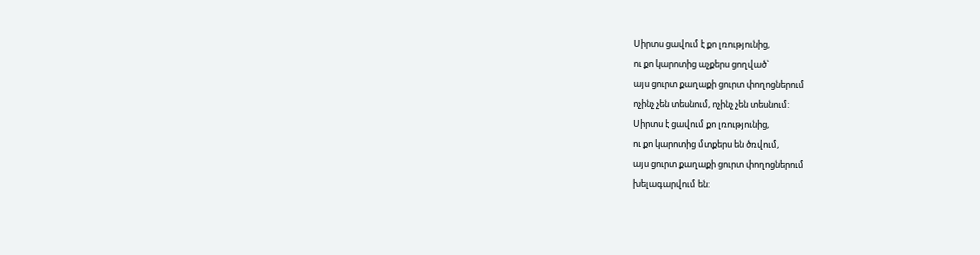Սիրտս ցավում է քո լռությունից,
ու քո կարոտից աչքերս ցողված`
այս ցուրտ քաղաքի ցուրտ փողոցներում
ոչինչ չեն տեսնում, ոչինչ չեն տեսնում:
Սիրտս է ցավում քո լռությունից,
ու քո կարոտից մտքերս են ծռվում,
այս ցուրտ քաղաքի ցուրտ փողոցներում
խելագարվում են: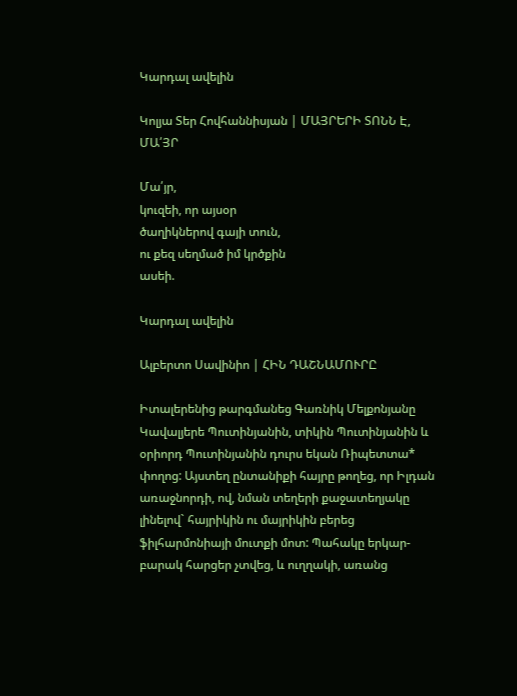Կարդալ ավելին

Կոլյա Տեր Հովհաննիսյան | ՄԱՅՐԵՐԻ ՏՈՆՆ Է, ՄԱ՛ՅՐ

Մա՛յր,
կուզեի, որ այսօր
ծաղիկներով գայի տուն,
ու քեզ սեղմած իմ կրծքին
ասեի.

Կարդալ ավելին

Ալբերտո Սավինիո | ՀԻՆ ԴԱՇՆԱՄՈՒՐԸ

Իտալերենից թարգմանեց Գառնիկ Մելքոնյանը
Կավալյերե Պուտինյանին, տիկին Պուտինյանին և օրիորդ Պուտինյանին դուրս եկան Ռիպետտա* փողոց: Այստեղ ընտանիքի հայրը թողեց, որ Իլդան առաջնորդի, ով, նման տեղերի քաջատեղյակը լինելով` հայրիկին ու մայրիկին բերեց ֆիլհարմոնիայի մուտքի մոտ: Պահակը երկար-բարակ հարցեր չտվեց, և ուղղակի, առանց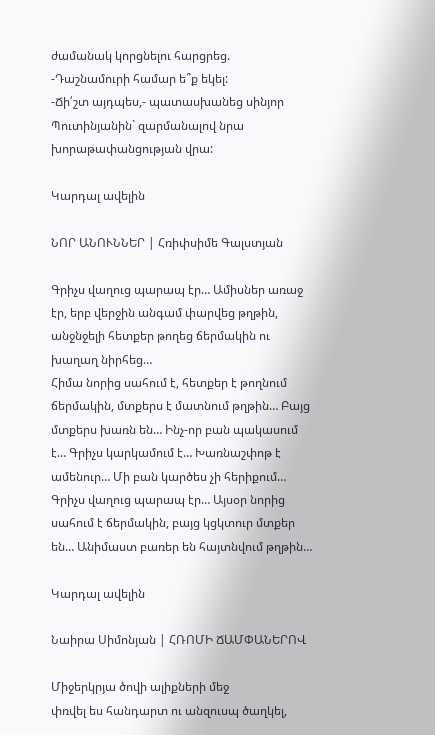ժամանակ կորցնելու հարցրեց.
-Դաշնամուրի համար ե՞ք եկել:
-Ճի՛շտ այդպես,- պատասխանեց սինյոր Պուտինյանին` զարմանալով նրա խորաթափանցության վրա:

Կարդալ ավելին

ՆՈՐ ԱՆՈՒՆՆԵՐ | Հռիփսիմե Գալստյան

Գրիչս վաղուց պարապ էր… Ամիսներ առաջ էր, երբ վերջին անգամ փարվեց թղթին, անջնջելի հետքեր թողեց ճերմակին ու խաղաղ նիրհեց…
Հիմա նորից սահում է, հետքեր է թողնում ճերմակին, մտքերս է մատնում թղթին… Բայց մտքերս խառն են… Ինչ-որ բան պակասում է… Գրիչս կարկամում է… Խառնաշփոթ է ամենուր… Մի բան կարծես չի հերիքում…
Գրիչս վաղուց պարապ էր… Այսօր նորից սահում է ճերմակին, բայց կցկտուր մտքեր են… Անիմաստ բառեր են հայտնվում թղթին…

Կարդալ ավելին

Նաիրա Սիմոնյան | ՀՌՈՄԻ ՃԱՄՓԱՆԵՐՈՎ

Միջերկրյա ծովի ալիքների մեջ
փռվել ես հանդարտ ու անզուսպ ծաղկել,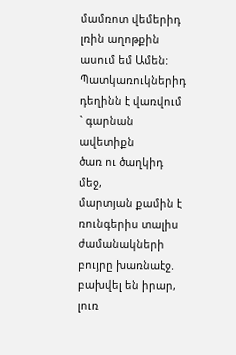մամռոտ վեմերիդ լռին աղոթքին ասում եմ Ամեն:
Պատկառուկներիդ դեղինն է վառվում ` գարնան ավետիքն
ծառ ու ծաղկիդ մեջ,
մարտյան քամին է ռունգերիս տալիս ժամանակների
բույրը խառնաէջ. բախվել են իրար, լուռ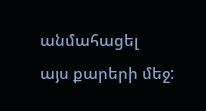անմահացել
այս քարերի մեջ: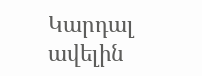Կարդալ ավելին